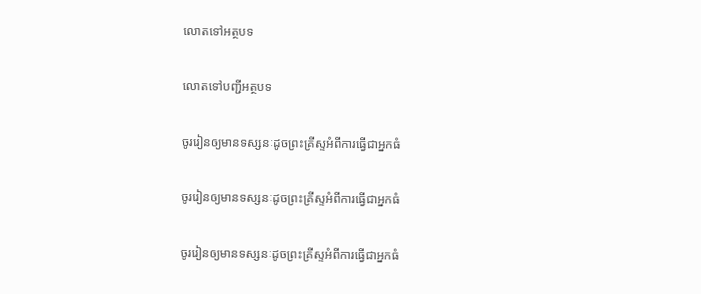លោតទៅអត្ថបទ

លោតទៅបញ្ជីអត្ថបទ

ចូររៀនឲ្យមានទស្សនៈដូចព្រះគ្រីស្ទអំពីការធ្វើជាអ្នកធំ

ចូររៀនឲ្យមានទស្សនៈដូចព្រះគ្រីស្ទអំពីការធ្វើជាអ្នកធំ

ចូររៀនឲ្យមានទស្សនៈដូចព្រះគ្រីស្ទអំពីការធ្វើជាអ្នកធំ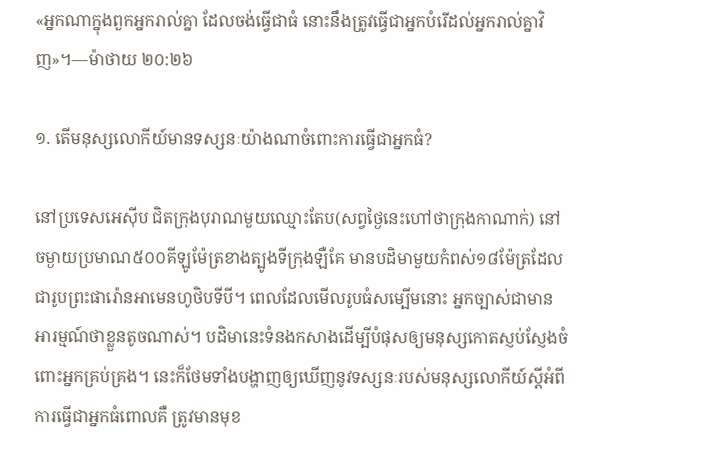«អ្នកណាក្នុងពួកអ្នករាល់គ្នា ដែលចង់ធ្វើជាធំ នោះនឹងត្រូវធ្វើជាអ្នកបំរើដល់អ្នករាល់គ្នាវិញ»។—ម៉ាថាយ ២០:២៦

១. តើមនុស្សលោកីយ៍មានទស្សនៈយ៉ាងណាចំពោះការធ្វើជាអ្នកធំ?

នៅប្រទេសអេស៊ីប ជិតក្រុងបុរាណមួយឈ្មោះតែប(សព្វថ្ងៃនេះហៅថាក្រុងកាណាក់) នៅចម្ងាយប្រមាណ៥០០គីឡូម៉ែត្រខាងត្បូងទីក្រុងឡឺគែ មានបដិមាមួយកំពស់១៨ម៉ែត្រដែលជារូបព្រះផារ៉ោនអាមេនហូថិបទីបី។ ពេលដែលមើលរូបធំសម្បើមនោះ អ្នកច្បាស់ជាមានអារម្មណ៍ថាខ្លួនតូចណាស់។ បដិមានេះទំនងកសាងដើម្បីបំផុសឲ្យមនុស្សកោតស្ញប់ស្ញែងចំពោះអ្នកគ្រប់គ្រង។ នេះក៏ថែមទាំងបង្ហាញឲ្យឃើញនូវទស្សនៈរបស់មនុស្សលោកីយ៍ស្តីអំពីការធ្វើជាអ្នកធំពោលគឺ ត្រូវមានមុខ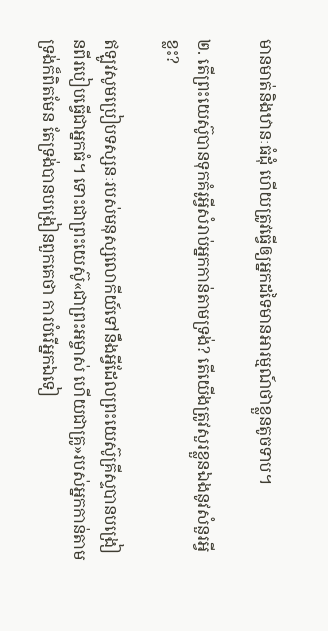មានមាត់និងឋានៈធំដុំ ហើយត្រូវធ្វើឲ្យអ្នកដទៃមានអារម្មណ៍ថាខ្លួនតូចទាប។

២. តើព្រះយេស៊ូបានទុកគំរូអ្វីសំរាប់អ្នកកាន់តាមទ្រង់? តើយើងត្រូវសួរខ្លួនឯងនូវសំនួរអ្វីខ្លះ?

ឥឡូវសូមប្រៀបទស្សនៈរបស់មនុស្សលោកីយ៍ទៅនឹងអ្វីដែលព្រះយេស៊ូគ្រីស្ទបានបង្រៀនពីរបៀបធ្វើជាអ្នកធំ។ ទោះជាព្រះយេស៊ូ«ជាព្រះអម្ចាស់ ហើយជាគ្រូ»របស់អ្នកកាន់តាមទ្រង់ក៏ពិតមែន តែទ្រង់បានបង្រៀនពួកគេថា ការបំរើអ្នកឯទៀ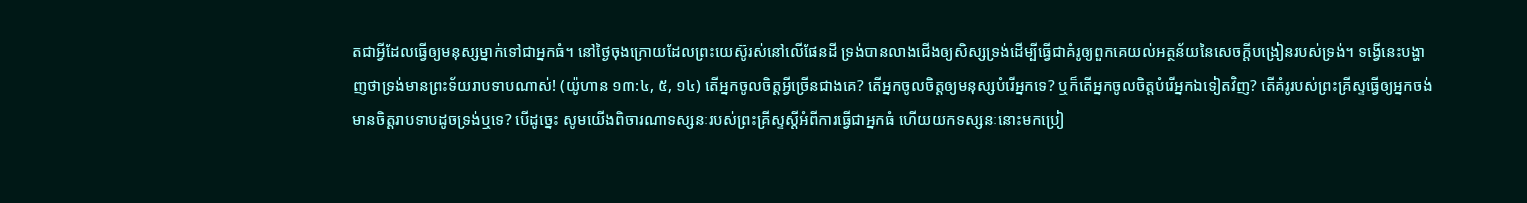តជាអ្វីដែលធ្វើឲ្យមនុស្សម្នាក់ទៅជាអ្នកធំ។ នៅថ្ងៃចុងក្រោយដែលព្រះយេស៊ូរស់នៅលើផែនដី ទ្រង់បានលាងជើងឲ្យសិស្សទ្រង់ដើម្បីធ្វើជាគំរូឲ្យពួកគេយល់អត្ថន័យនៃសេចក្ដីបង្រៀនរបស់ទ្រង់។ ទង្វើនេះបង្ហាញថាទ្រង់មានព្រះទ័យរាបទាបណាស់! (យ៉ូហាន ១៣:៤, ៥, ១៤) តើអ្នកចូលចិត្តអ្វីច្រើនជាងគេ? តើអ្នកចូលចិត្តឲ្យមនុស្សបំរើអ្នកទេ? ឬក៏តើអ្នកចូលចិត្តបំរើអ្នកឯទៀតវិញ? តើគំរូរបស់ព្រះគ្រីស្ទធ្វើឲ្យអ្នកចង់មានចិត្តរាបទាបដូចទ្រង់ឬទេ? បើដូច្នេះ សូមយើងពិចារណាទស្សនៈរបស់ព្រះគ្រីស្ទស្តីអំពីការធ្វើជាអ្នកធំ ហើយយកទស្សនៈនោះមកប្រៀ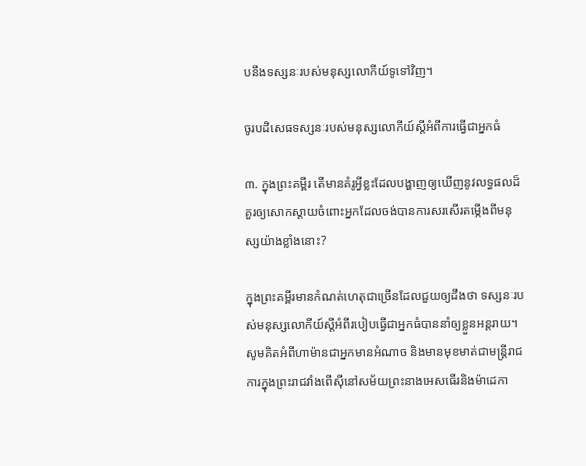បនឹងទស្សនៈរបស់មនុស្សលោកីយ៍ទូទៅវិញ។

ចូរបដិសេធទស្សនៈរបស់មនុស្សលោកីយ៍ស្តីអំពីការធ្វើជាអ្នកធំ

៣. ក្នុងព្រះគម្ពីរ តើមានគំរូអ្វីខ្លះដែលបង្ហាញឲ្យឃើញនូវលទ្ធផលដ៏គួរឲ្យសោកស្ដាយចំពោះអ្នកដែលចង់បានការសរសើរតម្កើងពីមនុស្សយ៉ាងខ្លាំងនោះ?

ក្នុងព្រះគម្ពីរមានកំណត់ហេតុជាច្រើនដែលជួយឲ្យដឹងថា ទស្សនៈរបស់មនុស្សលោកីយ៍ស្តីអំពីរបៀបធ្វើជាអ្នកធំបាននាំឲ្យខ្លួនអន្តរាយ។ សូមគិតអំពីហាម៉ានជាអ្នកមានអំណាច និងមានមុខមាត់ជាមន្ត្រីរាជការក្នុងព្រះរាជវាំងពើស៊ីនៅសម័យព្រះនាងអេសធើរនិងម៉ាដេកា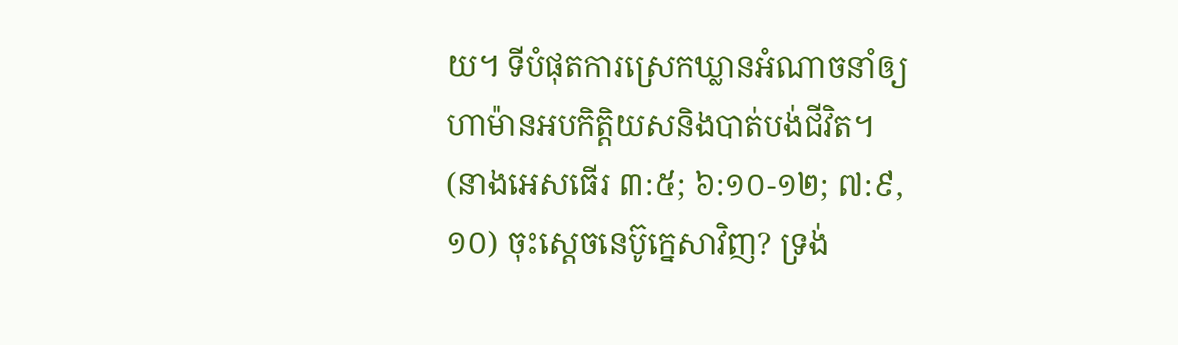យ។ ទីបំផុតការស្រេកឃ្លានអំណាចនាំឲ្យហាម៉ានអបកិត្ដិយសនិងបាត់បង់ជីវិត។ (នាងអេសធើរ ៣:៥; ៦:១០-១២; ៧:៩, ១០) ចុះស្តេចនេប៊ូក្នេសាវិញ? ទ្រង់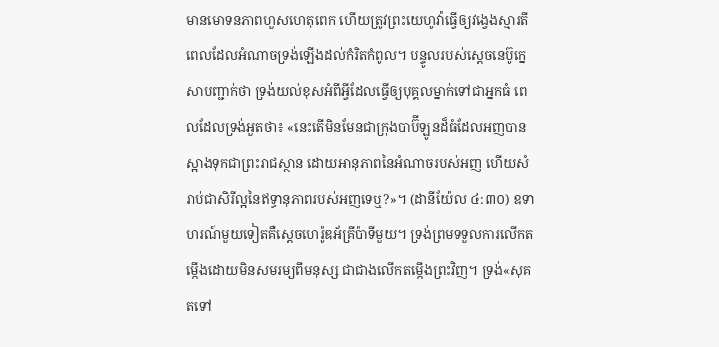មានមោទនភាពហួសហេតុពេក ហើយត្រូវព្រះយេហូវ៉ាធ្វើឲ្យវង្វេងស្មារតីពេលដែលអំណាចទ្រង់ឡើងដល់កំរិតកំពូល។ បន្ទូលរបស់ស្តេចនេប៊ូក្នេសាបញ្ជាក់ថា ទ្រង់យល់ខុសអំពីអ្វីដែលធ្វើឲ្យបុគ្គលម្នាក់ទៅជាអ្នកធំ ពេលដែលទ្រង់អួតថា៖ «នេះតើមិនមែនជាក្រុងបាប៊ីឡូនដ៏ធំដែលអញបានស្អាងទុកជាព្រះរាជស្ថាន ដោយអានុភាពនៃអំណាចរបស់អញ ហើយសំរាប់ជាសិរីល្អនៃឥទ្ធានុភាពរបស់អញទេឬ?»។ (ដានីយ៉ែល ៤:៣០) ឧទាហរណ៍មួយទៀតគឺស្តេចហេរ៉ូឌអ័គ្រីប៉ាទីមួយ។ ទ្រង់ព្រមទទួលការលើកតម្កើងដោយមិនសមរម្យពីមនុស្ស ជាជាងលើកតម្កើងព្រះវិញ។ ទ្រង់«សុគតទៅ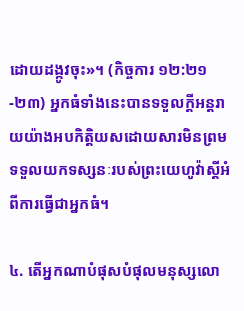ដោយដង្កូវចុះ»។ (កិច្ចការ ១២:២១-២៣) អ្នកធំទាំងនេះបានទទួលក្ដីអន្តរាយយ៉ាងអបកិត្ដិយសដោយសារមិនព្រមទទួលយកទស្សនៈរបស់ព្រះយេហូវ៉ាស្តីអំពីការធ្វើជាអ្នកធំ។

៤. តើអ្នកណាបំផុសបំផុលមនុស្សលោ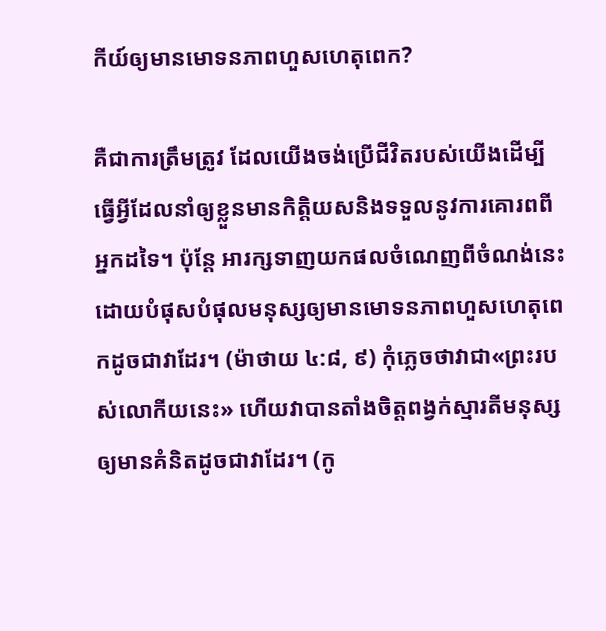កីយ៍ឲ្យមានមោទនភាពហួសហេតុពេក?

គឺជាការត្រឹមត្រូវ ដែលយើងចង់ប្រើជីវិតរបស់យើងដើម្បីធ្វើអ្វីដែលនាំឲ្យខ្លួនមានកិត្ដិយសនិងទទួលនូវការគោរពពីអ្នកដទៃ។ ប៉ុន្តែ អារក្សទាញយកផលចំណេញពីចំណង់នេះដោយបំផុសបំផុលមនុស្សឲ្យមានមោទនភាពហួសហេតុពេកដូចជាវាដែរ។ (ម៉ាថាយ ៤:៨, ៩) កុំភ្លេចថាវាជា«ព្រះរបស់លោកីយនេះ» ហើយវាបានតាំងចិត្តពង្វក់ស្មារតីមនុស្សឲ្យមានគំនិតដូចជាវាដែរ។ (កូ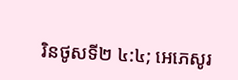រិនថូសទី២ ៤:៤; អេភេសូរ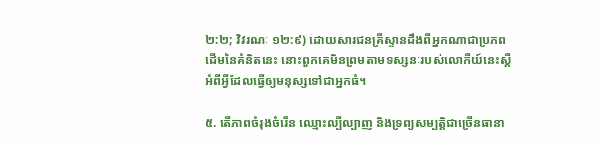២:២; វិវរណៈ ១២:៩) ដោយសារជនគ្រីស្ទានដឹងពីអ្នកណាជាប្រភពដើមនៃគំនិតនេះ នោះពួកគេមិនព្រមតាមទស្សនៈរបស់លោកីយ៍នេះស្តីអំពីអ្វីដែលធ្វើឲ្យមនុស្សទៅជាអ្នកធំ។

៥. តើភាពចំរុងចំរើន ឈ្មោះល្បីល្បាញ និងទ្រព្យសម្បត្ដិជាច្រើនធានា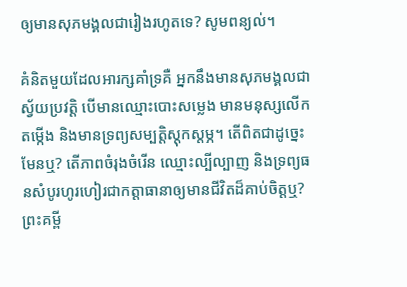ឲ្យមានសុភមង្គលជារៀងរហូតទេ? សូមពន្យល់។

គំនិតមួយដែលអារក្សគាំទ្រគឺ អ្នកនឹងមានសុភមង្គលជាស្វ័យប្រវត្ដិ បើមានឈ្មោះបោះសម្លេង មានមនុស្សលើកតម្កើង និងមានទ្រព្យសម្បត្ដិស្តុកស្តម្ភ។ តើពិតជាដូច្នេះមែនឬ? តើភាពចំរុងចំរើន ឈ្មោះល្បីល្បាញ និងទ្រព្យធនសំបូរហូរហៀរជាកត្ដាធានាឲ្យមានជីវិតដ៏គាប់ចិត្តឬ? ព្រះគម្ពី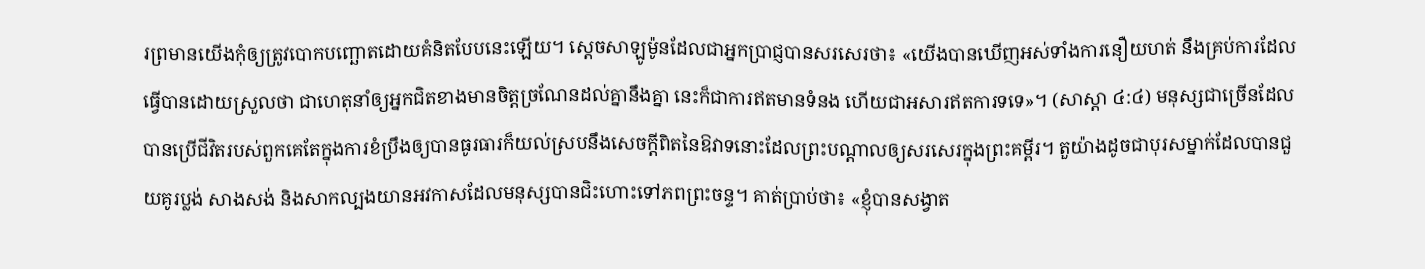រព្រមានយើងកុំឲ្យត្រូវបោកបញ្ឆោតដោយគំនិតបែបនេះឡើយ។ ស្តេចសាឡូម៉ូនដែលជាអ្នកប្រាជ្ញបានសរសេរថា៖ «យើងបានឃើញអស់ទាំងការនឿយហត់ នឹងគ្រប់ការដែលធ្វើបានដោយស្រួលថា ជាហេតុនាំឲ្យអ្នកជិតខាងមានចិត្តច្រណែនដល់គ្នានឹងគ្នា នេះក៏ជាការឥតមានទំនង ហើយជាអសារឥតការទទេ»។ (សាស្ដា ៤:៤) មនុស្សជាច្រើនដែលបានប្រើជីវិតរបស់ពួកគេតែក្នុងការខំប្រឹងឲ្យបានធូរធារក៏យល់ស្របនឹងសេចក្ដីពិតនៃឱវាទនោះដែលព្រះបណ្ដាលឲ្យសរសេរក្នុងព្រះគម្ពីរ។ តួយ៉ាងដូចជាបុរសម្នាក់ដែលបានជួយគូរប្លង់ សាងសង់ និងសាកល្បងយានអវកាសដែលមនុស្សបានជិះហោះទៅភពព្រះចន្ទ។ គាត់ប្រាប់ថា៖ «ខ្ញុំបានសង្វាត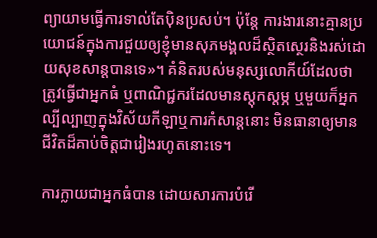ព្យាយាមធ្វើការទាល់តែប៉ិនប្រសប់។ ប៉ុន្តែ ការងារនោះគ្មានប្រយោជន៍ក្នុងការជួយឲ្យខ្ញុំមានសុភមង្គលដ៏ស្ថិតស្ថេរនិងរស់ដោយសុខសាន្តបានទេ»។ គំនិតរបស់មនុស្សលោកីយ៍ដែលថាត្រូវធ្វើជាអ្នកធំ ឬពាណិជ្ជករដែលមានស្តុកស្តម្ភ ឬមួយក៏អ្នកល្បីល្បាញក្នុងវិស័យកីឡាឬការកំសាន្តនោះ មិនធានាឲ្យមានជីវិតដ៏គាប់ចិត្តជារៀងរហូតនោះទេ។

ការក្លាយជាអ្នកធំបាន ដោយសារការបំរើ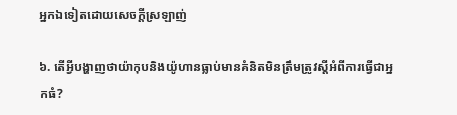អ្នកឯទៀតដោយសេចក្ដីស្រឡាញ់

៦. តើអ្វីបង្ហាញថាយ៉ាកុបនិងយ៉ូហានធ្លាប់មានគំនិតមិនត្រឹមត្រូវស្តីអំពីការធ្វើជាអ្នកធំ?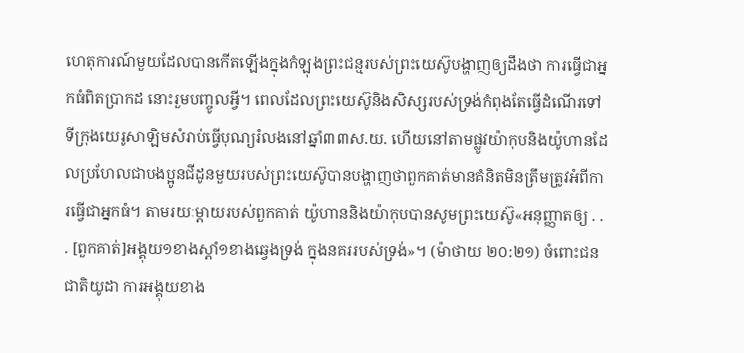ហេតុការណ៍មួយដែលបានកើតឡើងក្នុងកំឡុងព្រះជន្មរបស់ព្រះយេស៊ូបង្ហាញឲ្យដឹងថា ការធ្វើជាអ្នកធំពិតប្រាកដ នោះរួមបញ្ចូលអ្វី។ ពេលដែលព្រះយេស៊ូនិងសិស្សរបស់ទ្រង់កំពុងតែធ្វើដំណើរទៅទីក្រុងយេរូសាឡិមសំរាប់ធ្វើបុណ្យរំលងនៅឆ្នាំ៣៣ស.យ. ហើយនៅតាមផ្លូវយ៉ាកុបនិងយ៉ូហានដែលប្រហែលជាបងប្អូនជីដូនមួយរបស់ព្រះយេស៊ូបានបង្ហាញថាពួកគាត់មានគំនិតមិនត្រឹមត្រូវអំពីការធ្វើជាអ្នកធំ។ តាមរយៈម្ដាយរបស់ពួកគាត់ យ៉ូហាននិងយ៉ាកុបបានសូមព្រះយេស៊ូ«អនុញ្ញាតឲ្យ . . . [ពួកគាត់]អង្គុយ១ខាងស្ដាំ១ខាងឆ្វេងទ្រង់ ក្នុងនគររបស់ទ្រង់»។ (ម៉ាថាយ ២០:២១) ចំពោះជនជាតិយូដា ការអង្គុយខាង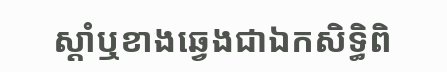ស្ដាំឬខាងឆ្វេងជាឯកសិទ្ធិពិ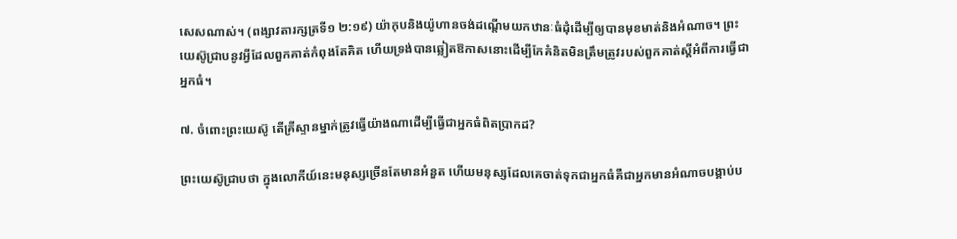សេសណាស់។ (ពង្សាវតារក្សត្រទី១ ២:១៩) យ៉ាកុបនិងយ៉ូហានចង់ដណ្ដើមយកឋានៈធំដុំដើម្បីឲ្យបានមុខមាត់និងអំណាច។ ព្រះយេស៊ូជ្រាបនូវអ្វីដែលពួកគាត់កំពុងតែគិត ហើយទ្រង់បានឆ្លៀតឱកាសនោះដើម្បីកែគំនិតមិនត្រឹមត្រូវរបស់ពួកគាត់ស្តីអំពីការធ្វើជាអ្នកធំ។

៧. ចំពោះព្រះយេស៊ូ តើគ្រីស្ទានម្នាក់ត្រូវធ្វើយ៉ាងណាដើម្បីធ្វើជាអ្នកធំពិតប្រាកដ?

ព្រះយេស៊ូជ្រាបថា ក្នុងលោកីយ៍នេះមនុស្សច្រើនតែមានអំនួត ហើយមនុស្សដែលគេចាត់ទុកជាអ្នកធំគឺជាអ្នកមានអំណាចបង្គាប់ប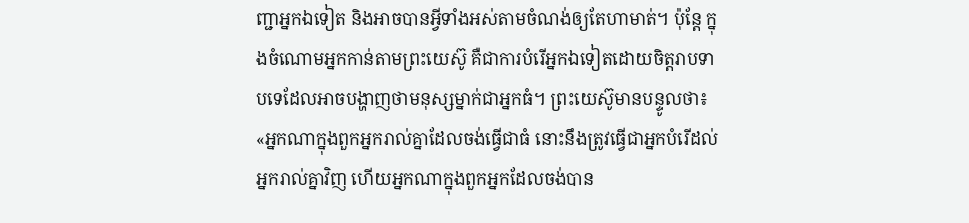ញ្ជាអ្នកឯទៀត និងអាចបានអ្វីទាំងអស់តាមចំណង់ឲ្យតែហាមាត់។ ប៉ុន្តែ ក្នុងចំណោមអ្នកកាន់តាមព្រះយេស៊ូ គឺជាការបំរើអ្នកឯទៀតដោយចិត្តរាបទាបទេដែលអាចបង្ហាញថាមនុស្សម្នាក់ជាអ្នកធំ។ ព្រះយេស៊ូមានបន្ទូលថា៖ «អ្នកណាក្នុងពួកអ្នករាល់គ្នាដែលចង់ធ្វើជាធំ នោះនឹងត្រូវធ្វើជាអ្នកបំរើដល់អ្នករាល់គ្នាវិញ ហើយអ្នកណាក្នុងពួកអ្នកដែលចង់បាន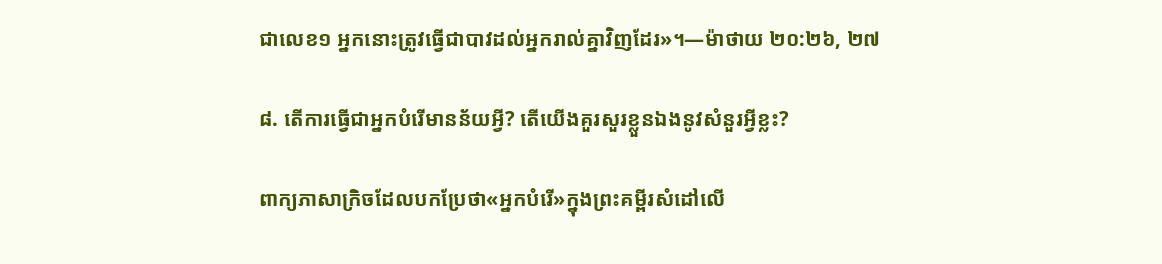ជាលេខ១ អ្នកនោះត្រូវធ្វើជាបាវដល់អ្នករាល់គ្នាវិញដែរ»។—ម៉ាថាយ ២០:២៦, ២៧

៨. តើការធ្វើជាអ្នកបំរើមានន័យអ្វី? តើយើងគួរសួរខ្លួនឯងនូវសំនួរអ្វីខ្លះ?

ពាក្យភាសាក្រិចដែលបកប្រែថា«អ្នកបំរើ»ក្នុងព្រះគម្ពីរសំដៅលើ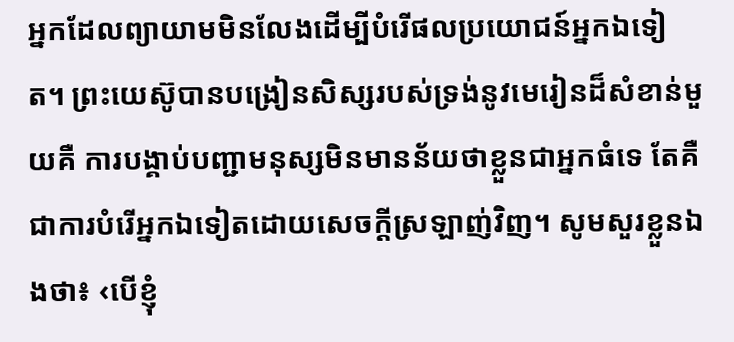អ្នកដែលព្យាយាមមិនលែងដើម្បីបំរើផលប្រយោជន៍អ្នកឯទៀត។ ព្រះយេស៊ូបានបង្រៀនសិស្សរបស់ទ្រង់នូវមេរៀនដ៏សំខាន់មួយគឺ ការបង្គាប់បញ្ជាមនុស្សមិនមានន័យថាខ្លួនជាអ្នកធំទេ តែគឺជាការបំរើអ្នកឯទៀតដោយសេចក្ដីស្រឡាញ់វិញ។ សូមសួរខ្លួនឯងថា៖ ‹បើខ្ញុំ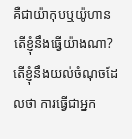គឺជាយ៉ាកុបឬយ៉ូហាន តើខ្ញុំនឹងធ្វើយ៉ាងណា? តើខ្ញុំនឹងយល់ចំណុចដែលថា ការធ្វើជាអ្នក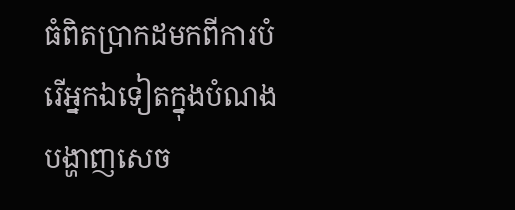ធំពិតប្រាកដមកពីការបំរើអ្នកឯទៀតក្នុងបំណងបង្ហាញសេច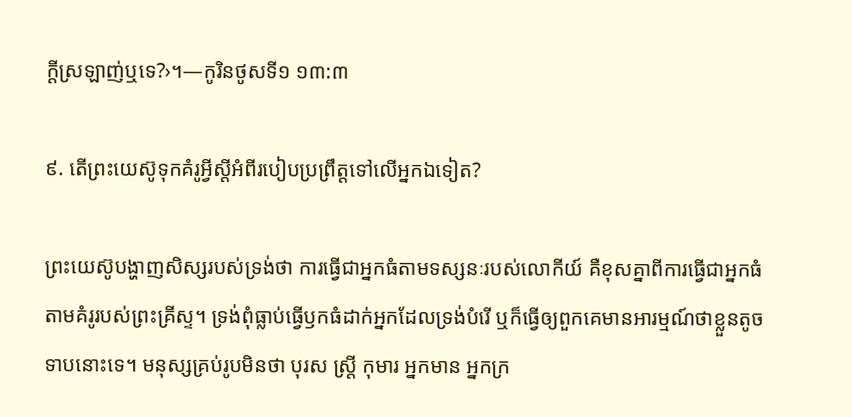ក្ដីស្រឡាញ់ឬទេ?›។—កូរិនថូសទី១ ១៣:៣

៩. តើព្រះយេស៊ូទុកគំរូអ្វីស្តីអំពីរបៀបប្រព្រឹត្តទៅលើអ្នកឯទៀត?

ព្រះយេស៊ូបង្ហាញសិស្សរបស់ទ្រង់ថា ការធ្វើជាអ្នកធំតាមទស្សនៈរបស់លោកីយ៍ គឺខុសគ្នាពីការធ្វើជាអ្នកធំតាមគំរូរបស់ព្រះគ្រីស្ទ។ ទ្រង់ពុំធ្លាប់ធ្វើឫកធំដាក់អ្នកដែលទ្រង់បំរើ ឬក៏ធ្វើឲ្យពួកគេមានអារម្មណ៍ថាខ្លួនតូចទាបនោះទេ។ មនុស្សគ្រប់រូបមិនថា បុរស ស្ត្រី កុមារ អ្នកមាន អ្នកក្រ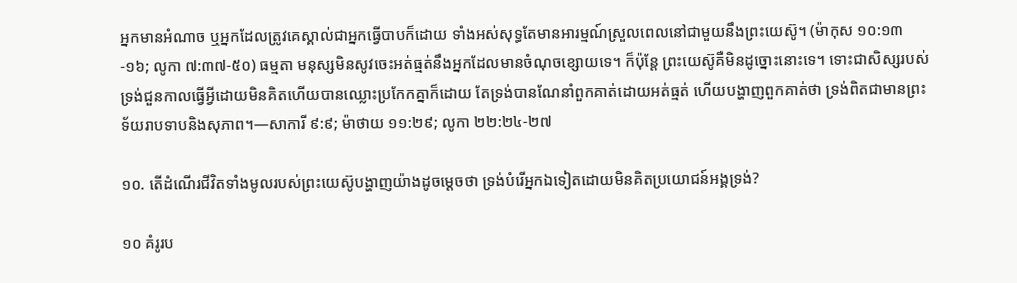អ្នកមានអំណាច ឬអ្នកដែលត្រូវគេស្គាល់ជាអ្នកធ្វើបាបក៏ដោយ ទាំងអស់សុទ្ធតែមានអារម្មណ៍ស្រួលពេលនៅជាមួយនឹងព្រះយេស៊ូ។ (ម៉ាកុស ១០:១៣-១៦; លូកា ៧:៣៧-៥០) ធម្មតា មនុស្សមិនសូវចេះអត់ធ្មត់នឹងអ្នកដែលមានចំណុចខ្សោយទេ។ ក៏ប៉ុន្តែ ព្រះយេស៊ូគឺមិនដូច្នោះនោះទេ។ ទោះជាសិស្សរបស់ទ្រង់ជួនកាលធ្វើអ្វីដោយមិនគិតហើយបានឈ្លោះប្រកែកគ្នាក៏ដោយ តែទ្រង់បានណែនាំពួកគាត់ដោយអត់ធ្មត់ ហើយបង្ហាញពួកគាត់ថា ទ្រង់ពិតជាមានព្រះទ័យរាបទាបនិងសុភាព។—សាការី ៩:៩; ម៉ាថាយ ១១:២៩; លូកា ២២:២៤-២៧

១០. តើដំណើរជីវិតទាំងមូលរបស់ព្រះយេស៊ូបង្ហាញយ៉ាងដូចម្ដេចថា ទ្រង់បំរើអ្នកឯទៀតដោយមិនគិតប្រយោជន៍អង្គទ្រង់?

១០ គំរូរប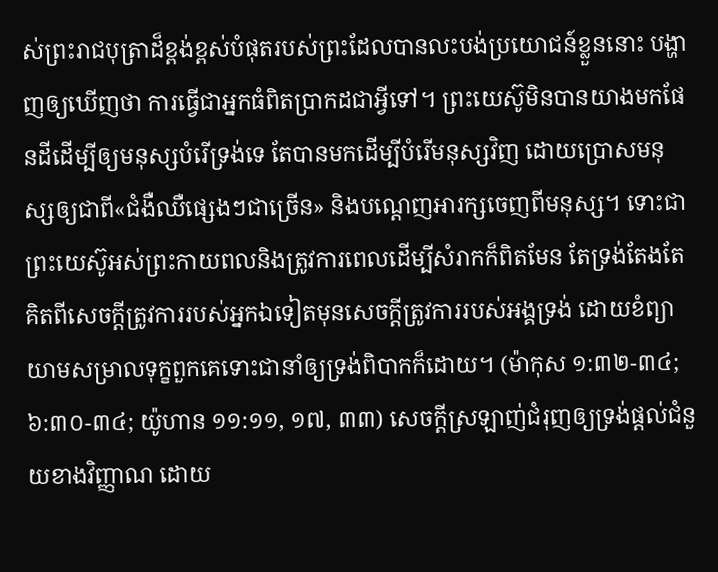ស់ព្រះរាជបុត្រាដ៏ខ្ពង់ខ្ពស់បំផុតរបស់ព្រះដែលបានលះបង់ប្រយោជន៍ខ្លួននោះ បង្ហាញឲ្យឃើញថា ការធ្វើជាអ្នកធំពិតប្រាកដជាអ្វីទៅ។ ព្រះយេស៊ូមិនបានយាងមកផែនដីដើម្បីឲ្យមនុស្សបំរើទ្រង់ទេ តែបានមកដើម្បីបំរើមនុស្សវិញ ដោយប្រោសមនុស្សឲ្យជាពី«ជំងឺឈឺផ្សេងៗជាច្រើន» និងបណ្ដេញអារក្សចេញពីមនុស្ស។ ទោះជាព្រះយេស៊ូអស់ព្រះកាយពលនិងត្រូវការពេលដើម្បីសំរាកក៏ពិតមែន តែទ្រង់តែងតែគិតពីសេចក្ដីត្រូវការរបស់អ្នកឯទៀតមុនសេចក្ដីត្រូវការរបស់អង្គទ្រង់ ដោយខំព្យាយាមសម្រាលទុក្ខពួកគេទោះជានាំឲ្យទ្រង់ពិបាកក៏ដោយ។ (ម៉ាកុស ១:៣២-៣៤; ៦:៣០-៣៤; យ៉ូហាន ១១:១១, ១៧, ៣៣) សេចក្ដីស្រឡាញ់ជំរុញឲ្យទ្រង់ផ្ដល់ជំនួយខាងវិញ្ញាណ ដោយ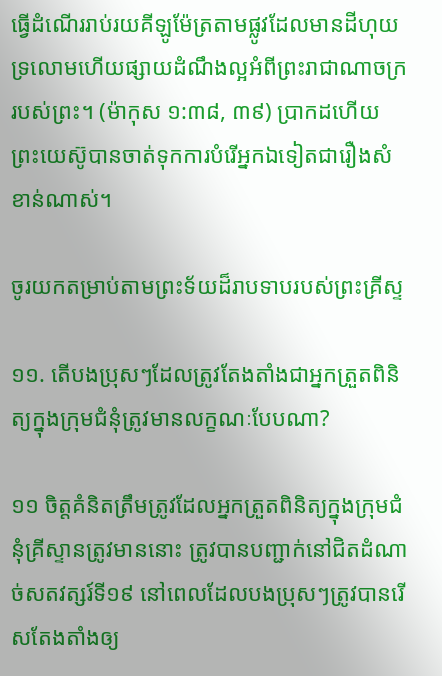ធ្វើដំណើររាប់រយគីឡូម៉ែត្រតាមផ្លូវដែលមានដីហុយទ្រលោមហើយផ្សាយដំណឹងល្អអំពីព្រះរាជាណាចក្ររបស់ព្រះ។ (ម៉ាកុស ១:៣៨, ៣៩) ប្រាកដហើយ ព្រះយេស៊ូបានចាត់ទុកការបំរើអ្នកឯទៀតជារឿងសំខាន់ណាស់។

ចូរយកតម្រាប់តាមព្រះទ័យដ៏រាបទាបរបស់ព្រះគ្រីស្ទ

១១. តើបងប្រុសៗដែលត្រូវតែងតាំងជាអ្នកត្រួតពិនិត្យក្នុងក្រុមជំនុំត្រូវមានលក្ខណៈបែបណា?

១១ ចិត្តគំនិតត្រឹមត្រូវដែលអ្នកត្រួតពិនិត្យក្នុងក្រុមជំនុំគ្រីស្ទានត្រូវមាននោះ ត្រូវបានបញ្ជាក់នៅជិតដំណាច់សតវត្សរ៍ទី១៩ នៅពេលដែលបងប្រុសៗត្រូវបានរើសតែងតាំងឲ្យ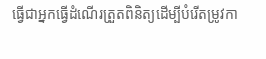ធ្វើជាអ្នកធ្វើដំណើរត្រួតពិនិត្យដើម្បីបំរើតម្រូវកា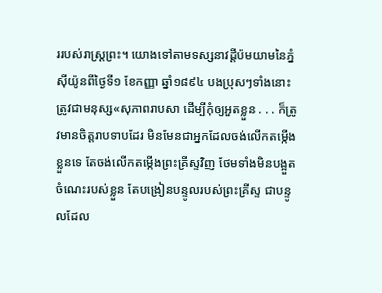ររបស់រាស្ត្រព្រះ។ យោងទៅតាមទស្សនាវដ្ដីប៉មយាមនៃភ្នំស៊ីយ៉ូនពីថ្ងៃទី១ ខែកញ្ញា ឆ្នាំ១៨៩៤ បងប្រុសៗទាំងនោះត្រូវជាមនុស្ស«សុភាពរាបសា ដើម្បីកុំឲ្យអួតខ្លួន . . . ក៏ត្រូវមានចិត្តរាបទាបដែរ មិនមែនជាអ្នកដែលចង់លើកតម្កើងខ្លួនទេ តែចង់លើកតម្កើងព្រះគ្រីស្ទវិញ ថែមទាំងមិនបង្អួតចំណេះរបស់ខ្លួន តែបង្រៀនបន្ទូលរបស់ព្រះគ្រីស្ទ ជាបន្ទូលដែល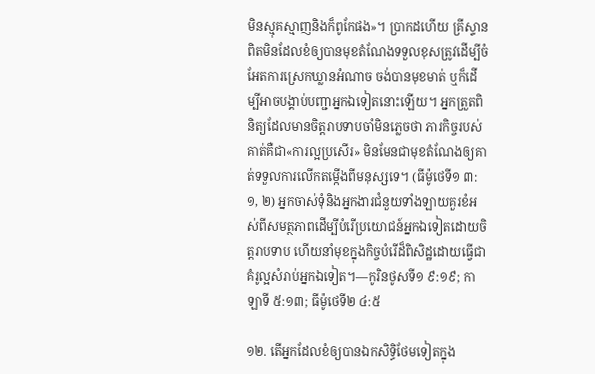មិនស្មុគស្មាញនិងក៏ពូកែផង»។ ប្រាកដហើយ គ្រីស្ទានពិតមិនដែលខំឲ្យបានមុខតំណែងទទួលខុសត្រូវដើម្បីចំអែតការស្រេកឃ្លានអំណាច ចង់បានមុខមាត់ ឬក៏ដើម្បីអាចបង្គាប់បញ្ជាអ្នកឯទៀតនោះឡើយ។ អ្នកត្រួតពិនិត្យដែលមានចិត្តរាបទាបចាំមិនភ្លេចថា ភារកិច្ចរបស់គាត់គឺជា«ការល្អប្រសើរ» មិនមែនជាមុខតំណែងឲ្យគាត់ទទួលការលើកតម្កើងពីមនុស្សទេ។ (ធីម៉ូថេទី១ ៣:១, ២) អ្នកចាស់ទុំនិងអ្នកងារជំនួយទាំងឡាយគួរខំអស់ពីសមត្ថភាពដើម្បីបំរើប្រយោជន៍អ្នកឯទៀតដោយចិត្តរាបទាប ហើយនាំមុខក្នុងកិច្ចបំរើដ៏ពិសិដ្ឋដោយធ្វើជាគំរូល្អសំរាប់អ្នកឯទៀត។—កូរិនថូសទី១ ៩:១៩; កាឡាទី ៥:១៣; ធីម៉ូថេទី២ ៤:៥

១២. តើអ្នកដែលខំឲ្យបានឯកសិទ្ធិថែមទៀតក្នុង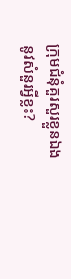ក្រុមជំនុំគួរសួរខ្លួនឯងនូវសំនួរអ្វីខ្លះ?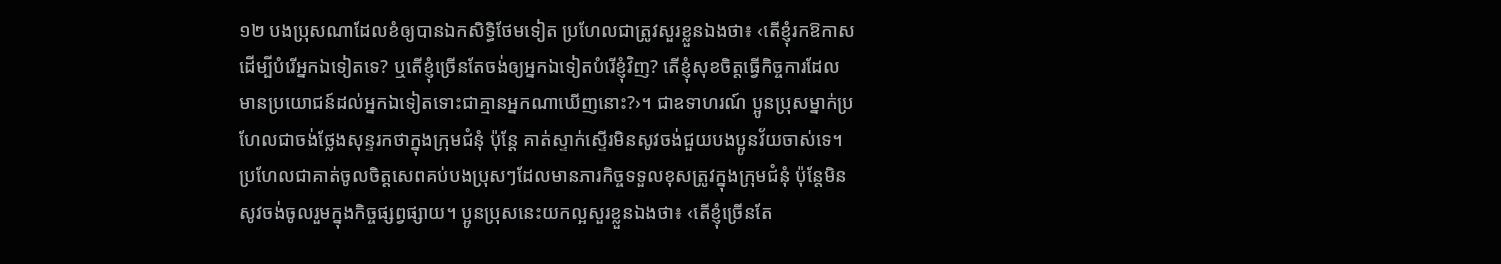១២ បងប្រុសណាដែលខំឲ្យបានឯកសិទ្ធិថែមទៀត ប្រហែលជាត្រូវសួរខ្លួនឯងថា៖ ‹តើខ្ញុំរកឱកាសដើម្បីបំរើអ្នកឯទៀតទេ? ឬតើខ្ញុំច្រើនតែចង់ឲ្យអ្នកឯទៀតបំរើខ្ញុំវិញ? តើខ្ញុំសុខចិត្តធ្វើកិច្ចការដែលមានប្រយោជន៍ដល់អ្នកឯទៀតទោះជាគ្មានអ្នកណាឃើញនោះ?›។ ជាឧទាហរណ៍ ប្អូនប្រុសម្នាក់ប្រហែលជាចង់ថ្លែងសុន្ទរកថាក្នុងក្រុមជំនុំ ប៉ុន្តែ គាត់ស្ទាក់ស្ទើរមិនសូវចង់ជួយបងប្អូនវ័យចាស់ទេ។ ប្រហែលជាគាត់ចូលចិត្តសេពគប់បងប្រុសៗដែលមានភារកិច្ចទទួលខុសត្រូវក្នុងក្រុមជំនុំ ប៉ុន្តែមិនសូវចង់ចូលរួមក្នុងកិច្ចផ្សព្វផ្សាយ។ ប្អូនប្រុសនេះយកល្អសួរខ្លួនឯងថា៖ ‹តើខ្ញុំច្រើនតែ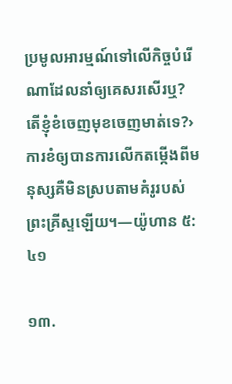ប្រមូលអារម្មណ៍ទៅលើកិច្ចបំរើណាដែលនាំឲ្យគេសរសើរឬ? តើខ្ញុំខំចេញមុខចេញមាត់ទេ?› ការខំឲ្យបានការលើកតម្កើងពីមនុស្សគឺមិនស្របតាមគំរូរបស់ព្រះគ្រីស្ទឡើយ។—យ៉ូហាន ៥:៤១

១៣.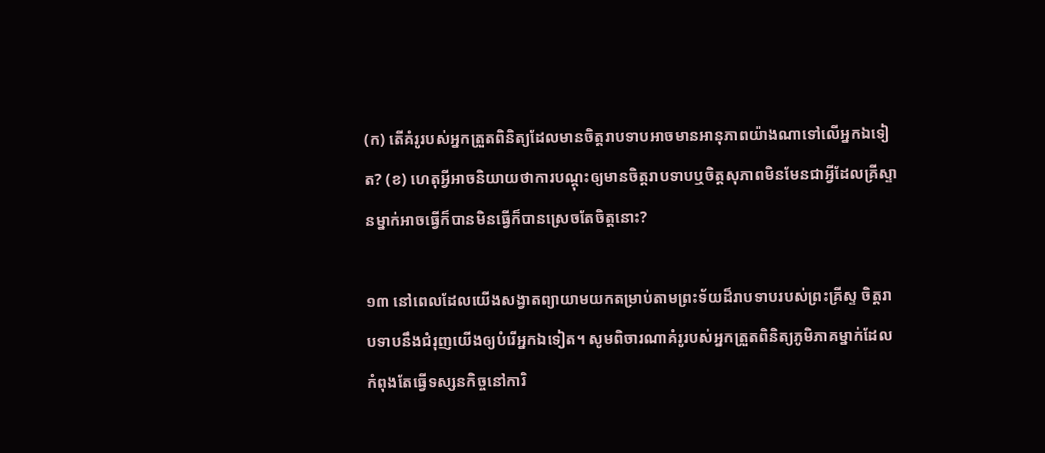(ក) តើគំរូរបស់អ្នកត្រួតពិនិត្យដែលមានចិត្តរាបទាបអាចមានអានុភាពយ៉ាងណាទៅលើអ្នកឯទៀត? (ខ) ហេតុអ្វីអាចនិយាយថាការបណ្ដុះឲ្យមានចិត្តរាបទាបឬចិត្តសុភាពមិនមែនជាអ្វីដែលគ្រីស្ទានម្នាក់អាចធ្វើក៏បានមិនធ្វើក៏បានស្រេចតែចិត្តនោះ?

១៣ នៅពេលដែលយើងសង្វាតព្យាយាមយកតម្រាប់តាមព្រះទ័យដ៏រាបទាបរបស់ព្រះគ្រីស្ទ ចិត្តរាបទាបនឹងជំរុញយើងឲ្យបំរើអ្នកឯទៀត។ សូមពិចារណាគំរូរបស់អ្នកត្រួតពិនិត្យភូមិភាគម្នាក់ដែលកំពុងតែធ្វើទស្សនកិច្ចនៅការិ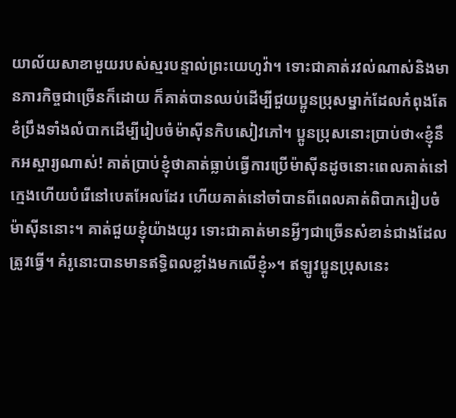យាល័យសាខាមួយរបស់ស្មរបន្ទាល់ព្រះយេហូវ៉ា។ ទោះជាគាត់រវល់ណាស់និងមានភារកិច្ចជាច្រើនក៏ដោយ ក៏គាត់បានឈប់ដើម្បីជួយប្អូនប្រុសម្នាក់ដែលកំពុងតែខំប្រឹងទាំងលំបាកដើម្បីរៀបចំម៉ាស៊ីនកិបសៀវភៅ។ ប្អូនប្រុសនោះប្រាប់ថា«ខ្ញុំនឹកអស្ចារ្យណាស់! គាត់ប្រាប់ខ្ញុំថាគាត់ធ្លាប់ធ្វើការប្រើម៉ាស៊ីនដូចនោះពេលគាត់នៅក្មេងហើយបំរើនៅបេតអែលដែរ ហើយគាត់នៅចាំបានពីពេលគាត់ពិបាករៀបចំម៉ាស៊ីននោះ។ គាត់ជួយខ្ញុំយ៉ាងយូរ ទោះជាគាត់មានអ្វីៗជាច្រើនសំខាន់ជាងដែលត្រូវធ្វើ។ គំរូនោះបានមានឥទ្ធិពលខ្លាំងមកលើខ្ញុំ»។ ឥឡូវប្អូនប្រុសនេះ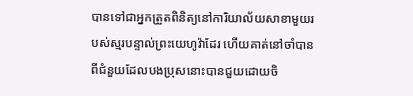បានទៅជាអ្នកត្រួតពិនិត្យនៅការិយាល័យសាខាមួយរបស់ស្មរបន្ទាល់ព្រះយេហូវ៉ាដែរ ហើយគាត់នៅចាំបានពីជំនួយដែលបងប្រុសនោះបានជួយដោយចិ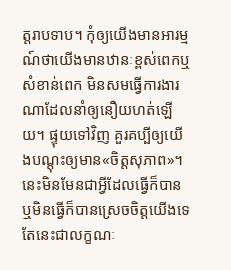ត្តរាបទាប។ កុំឲ្យយើងមានអារម្មណ៍ថាយើងមានឋានៈខ្ពស់ពេកឬសំខាន់ពេក មិនសមធ្វើការងារណាដែលនាំឲ្យនឿយហត់ឡើយ។ ផ្ទុយទៅវិញ គួរគប្បីឲ្យយើងបណ្ដុះឲ្យមាន«ចិត្តសុភាព»។ នេះមិនមែនជាអ្វីដែលធ្វើក៏បានឬមិនធ្វើក៏បានស្រេចចិត្តយើងទេ តែនេះជាលក្ខណៈ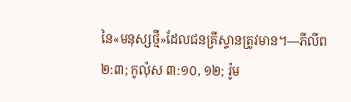នៃ«មនុស្សថ្មី»ដែលជនគ្រីស្ទានត្រូវមាន។—ភីលីព ២:៣; កូល៉ុស ៣:១០, ១២; រ៉ូម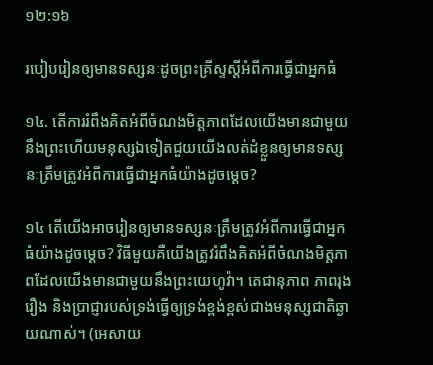១២:១៦

របៀបរៀនឲ្យមានទស្សនៈដូចព្រះគ្រីស្ទស្តីអំពីការធ្វើជាអ្នកធំ

១៤. តើការរំពឹងគិតអំពីចំណងមិត្តភាពដែលយើងមានជាមួយនឹងព្រះហើយមនុស្សឯទៀតជួយយើងលត់ដំខ្លួនឲ្យមានទស្សនៈត្រឹមត្រូវអំពីការធ្វើជាអ្នកធំយ៉ាងដូចម្ដេច?

១៤ តើយើងអាចរៀនឲ្យមានទស្សនៈត្រឹមត្រូវអំពីការធ្វើជាអ្នកធំយ៉ាងដូចម្ដេច? វិធីមួយគឺយើងត្រូវរំពឹងគិតអំពីចំណងមិត្តភាពដែលយើងមានជាមួយនឹងព្រះយេហូវ៉ា។ តេជានុភាព ភាពរុងរឿង និងប្រាជ្ញារបស់ទ្រង់ធ្វើឲ្យទ្រង់ខ្ពង់ខ្ពស់ជាងមនុស្សជាតិឆ្ងាយណាស់។ (អេសាយ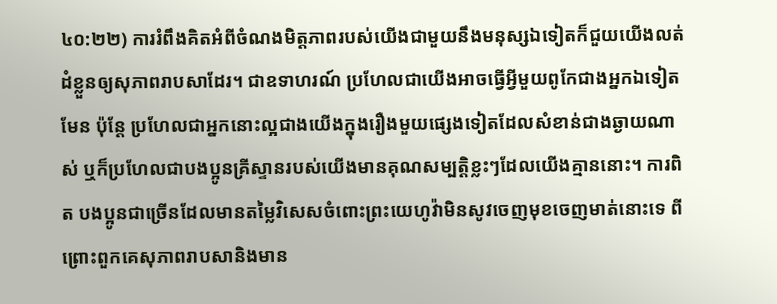៤០:២២) ការរំពឹងគិតអំពីចំណងមិត្តភាពរបស់យើងជាមួយនឹងមនុស្សឯទៀតក៏ជួយយើងលត់ដំខ្លួនឲ្យសុភាពរាបសាដែរ។ ជាឧទាហរណ៍ ប្រហែលជាយើងអាចធ្វើអ្វីមួយពូកែជាងអ្នកឯទៀតមែន ប៉ុន្តែ ប្រហែលជាអ្នកនោះល្អជាងយើងក្នុងរឿងមួយផ្សេងទៀតដែលសំខាន់ជាងឆ្ងាយណាស់ ឬក៏ប្រហែលជាបងប្អូនគ្រីស្ទានរបស់យើងមានគុណសម្បត្ដិខ្លះៗដែលយើងគ្មាននោះ។ ការពិត បងប្អូនជាច្រើនដែលមានតម្លៃវិសេសចំពោះព្រះយេហូវ៉ាមិនសូវចេញមុខចេញមាត់នោះទេ ពីព្រោះពួកគេសុភាពរាបសានិងមាន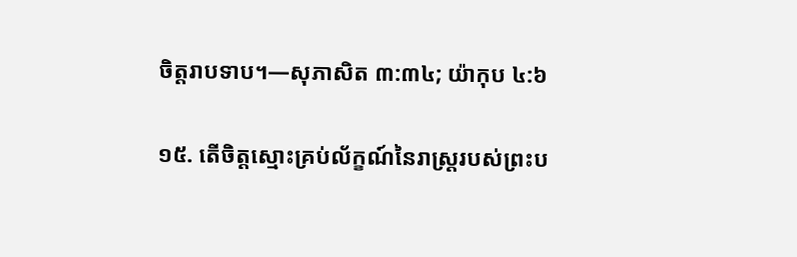ចិត្តរាបទាប។—សុភាសិត ៣:៣៤; យ៉ាកុប ៤:៦

១៥. តើចិត្តស្មោះគ្រប់ល័ក្ខណ៍នៃរាស្ត្ររបស់ព្រះប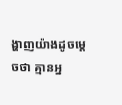ង្ហាញយ៉ាងដូចម្ដេចថា គ្មានអ្ន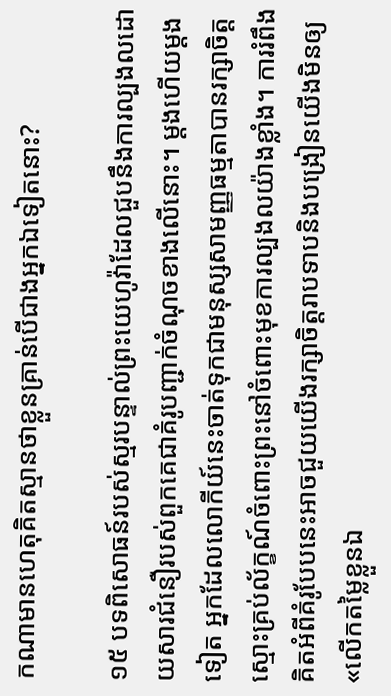កណាមានហេតុគិតស្មានថាខ្លួនគ្រាន់បើជាងអ្នកឯទៀតនោះ?

១៥ បទពិសោធន៍របស់ស្មរបន្ទាល់ព្រះយេហូវ៉ាដែលជួបនឹងការល្បងលដោយសារជំនឿរបស់ពួកគេជាគំរូបញ្ជាក់ចំណុចខាងលើនោះ។ ម្ដងហើយម្ដងទៀត អ្នកដែលលោកីយ៍នេះចាត់ទុកជាមនុស្សសាមញ្ញធម្មតាបានរក្សាចិត្តស្មោះគ្រប់ល័ក្ខណ៍ចំពោះព្រះនៅចំពោះមុខការល្បងលយ៉ាងខ្លាំង។ ការរំពឹងគិតអំពីគំរូបែបនេះអាចជួយយើងរក្សាចិត្តរាបទាបនិងបង្រៀនយើងមិនឲ្យ«លើកតម្លៃខ្លួនឯ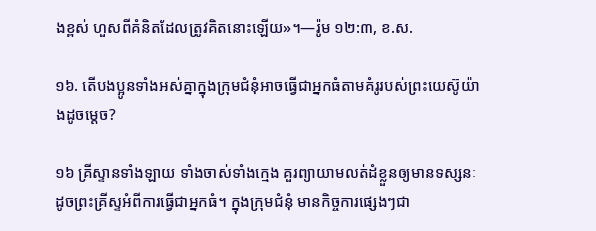ងខ្ពស់ ហួសពីគំនិតដែលត្រូវគិតនោះឡើយ»។—រ៉ូម ១២:៣, ខ.ស.

១៦. តើបងប្អូនទាំងអស់គ្នាក្នុងក្រុមជំនុំអាចធ្វើជាអ្នកធំតាមគំរូរបស់ព្រះយេស៊ូយ៉ាងដូចម្ដេច?

១៦ គ្រីស្ទានទាំងឡាយ ទាំងចាស់ទាំងក្មេង គួរព្យាយាមលត់ដំខ្លួនឲ្យមានទស្សនៈដូចព្រះគ្រីស្ទអំពីការធ្វើជាអ្នកធំ។ ក្នុងក្រុមជំនុំ មានកិច្ចការផ្សេងៗជា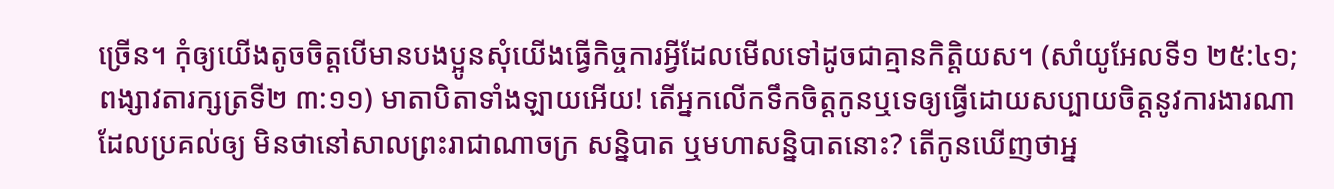ច្រើន។ កុំឲ្យយើងតូចចិត្តបើមានបងប្អូនសុំយើងធ្វើកិច្ចការអ្វីដែលមើលទៅដូចជាគ្មានកិត្ដិយស។ (សាំយូអែលទី១ ២៥:៤១; ពង្សាវតារក្សត្រទី២ ៣:១១) មាតាបិតាទាំងឡាយអើយ! តើអ្នកលើកទឹកចិត្តកូនឬទេឲ្យធ្វើដោយសប្បាយចិត្តនូវការងារណាដែលប្រគល់ឲ្យ មិនថានៅសាលព្រះរាជាណាចក្រ សន្និបាត ឬមហាសន្និបាតនោះ? តើកូនឃើញថាអ្ន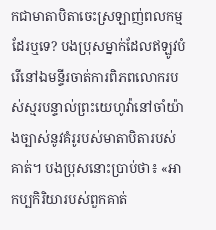កជាមាតាបិតាចេះស្រឡាញ់ពលកម្មដែរឬទេ? បងប្រុសម្នាក់ដែលឥឡូវបំរើនៅឯមន្ទីរចាត់ការពិភពលោករបស់ស្មរបន្ទាល់ព្រះយេហូវ៉ានៅចាំយ៉ាងច្បាស់នូវគំរូរបស់មាតាបិតារបស់គាត់។ បងប្រុសនោះប្រាប់ថា៖ «អាកប្បកិរិយារបស់ពួកគាត់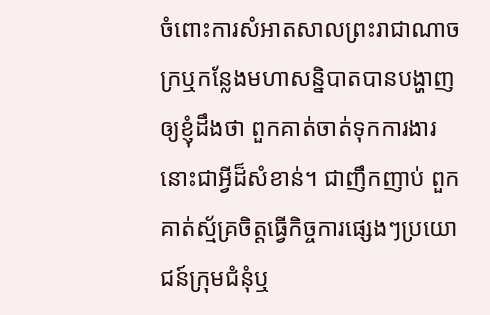ចំពោះការសំអាតសាលព្រះរាជាណាចក្រឬកន្លែងមហាសន្និបាតបានបង្ហាញឲ្យខ្ញុំដឹងថា ពួកគាត់ចាត់ទុកការងារនោះជាអ្វីដ៏សំខាន់។ ជាញឹកញាប់ ពួកគាត់ស្ម័គ្រចិត្តធ្វើកិច្ចការផ្សេងៗប្រយោជន៍ក្រុមជំនុំឬ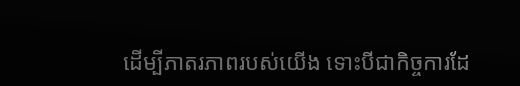ដើម្បីភាតរភាពរបស់យើង ទោះបីជាកិច្ចការដែ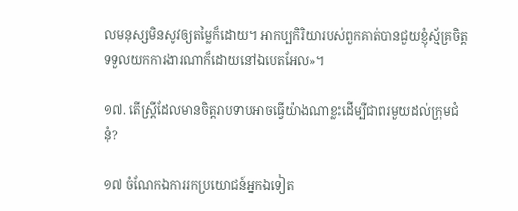លមនុស្សមិនសូវឲ្យតម្លៃក៏ដោយ។ អាកប្បកិរិយារបស់ពួកគាត់បានជួយខ្ញុំស្ម័គ្រចិត្តទទួលយកការងារណាក៏ដោយនៅឯបេតអែល»។

១៧. តើស្ត្រីដែលមានចិត្តរាបទាបអាចធ្វើយ៉ាងណាខ្លះដើម្បីជាពរមួយដល់ក្រុមជំនុំ?

១៧ ចំណែកឯការរកប្រយោជន៍អ្នកឯទៀត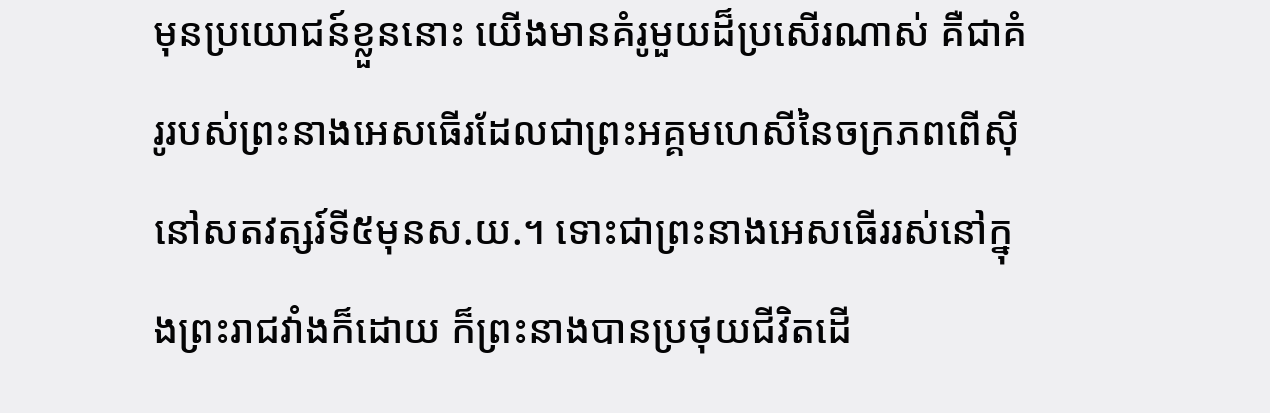មុនប្រយោជន៍ខ្លួននោះ យើងមានគំរូមួយដ៏ប្រសើរណាស់ គឺជាគំរូរបស់ព្រះនាងអេសធើរដែលជាព្រះអគ្គមហេសីនៃចក្រភពពើស៊ីនៅសតវត្សរ៍ទី៥មុនស.យ.។ ទោះជាព្រះនាងអេសធើររស់នៅក្នុងព្រះរាជវាំងក៏ដោយ ក៏ព្រះនាងបានប្រថុយជីវិតដើ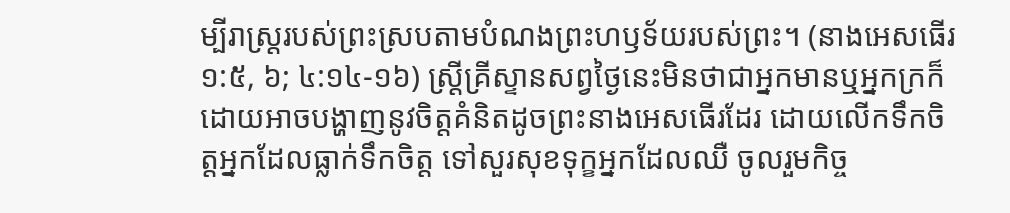ម្បីរាស្ត្ររបស់ព្រះស្របតាមបំណងព្រះហឫទ័យរបស់ព្រះ។ (នាងអេសធើរ ១:៥, ៦; ៤:១៤-១៦) ស្ត្រីគ្រីស្ទានសព្វថ្ងៃនេះមិនថាជាអ្នកមានឬអ្នកក្រក៏ដោយអាចបង្ហាញនូវចិត្តគំនិតដូចព្រះនាងអេសធើរដែរ ដោយលើកទឹកចិត្តអ្នកដែលធ្លាក់ទឹកចិត្ត ទៅសួរសុខទុក្ខអ្នកដែលឈឺ ចូលរួមកិច្ច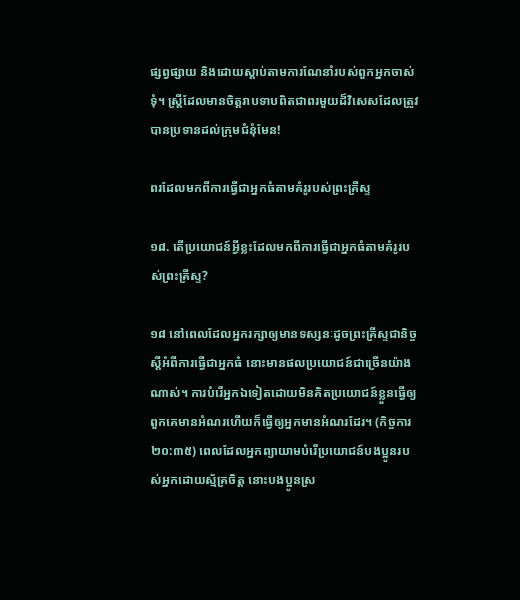ផ្សព្វផ្សាយ និងដោយស្ដាប់តាមការណែនាំរបស់ពួកអ្នកចាស់ទុំ។ ស្ត្រីដែលមានចិត្តរាបទាបពិតជាពរមួយដ៏វិសេសដែលត្រូវបានប្រទានដល់ក្រុមជំនុំមែន!

ពរដែលមកពីការធ្វើជាអ្នកធំតាមគំរូរបស់ព្រះគ្រីស្ទ

១៨. តើប្រយោជន៍អ្វីខ្លះដែលមកពីការធ្វើជាអ្នកធំតាមគំរូរបស់ព្រះគ្រីស្ទ?

១៨ នៅពេលដែលអ្នករក្សាឲ្យមានទស្សនៈដូចព្រះគ្រីស្ទជានិច្ចស្តីអំពីការធ្វើជាអ្នកធំ នោះមានផលប្រយោជន៍ជាច្រើនយ៉ាងណាស់។ ការបំរើអ្នកឯទៀតដោយមិនគិតប្រយោជន៍ខ្លួនធ្វើឲ្យពួកគេមានអំណរហើយក៏ធ្វើឲ្យអ្នកមានអំណរដែរ។ (កិច្ចការ ២០:៣៥) ពេលដែលអ្នកព្យាយាមបំរើប្រយោជន៍បងប្អូនរបស់អ្នកដោយស្ម័គ្រចិត្ត នោះបងប្អូនស្រ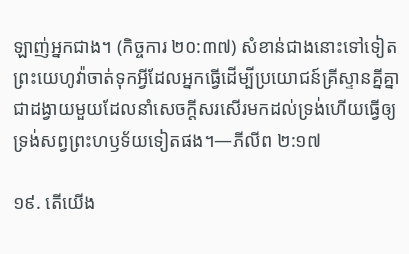ឡាញ់អ្នកជាង។ (កិច្ចការ ២០:៣៧) សំខាន់ជាងនោះទៅទៀត ព្រះយេហូវ៉ាចាត់ទុកអ្វីដែលអ្នកធ្វើដើម្បីប្រយោជន៍គ្រីស្ទានគ្នីគ្នាជាដង្វាយមួយដែលនាំសេចក្ដីសរសើរមកដល់ទ្រង់ហើយធ្វើឲ្យទ្រង់សព្វព្រះហឫទ័យទៀតផង។—ភីលីព ២:១៧

១៩. តើយើង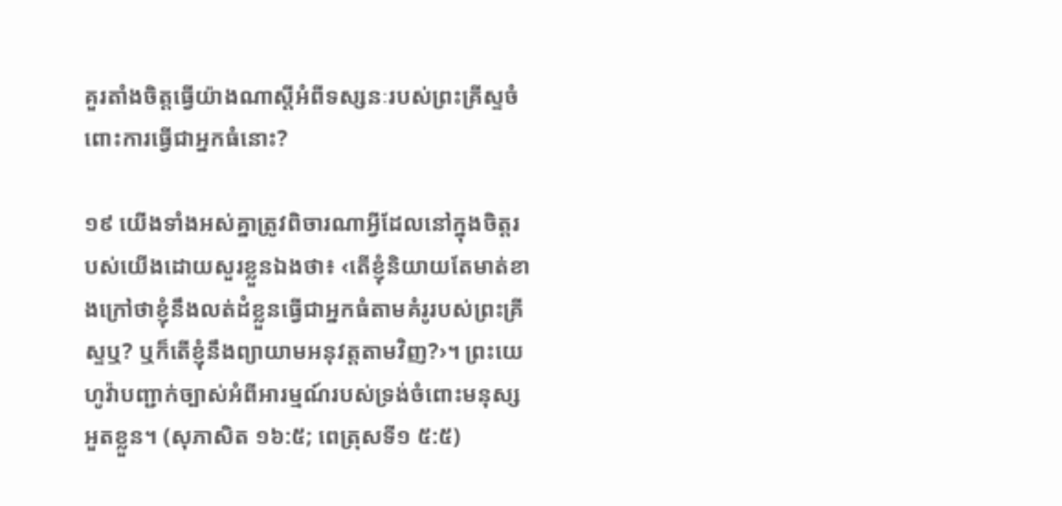គួរតាំងចិត្តធ្វើយ៉ាងណាស្តីអំពីទស្សនៈរបស់ព្រះគ្រីស្ទចំពោះការធ្វើជាអ្នកធំនោះ?

១៩ យើងទាំងអស់គ្នាត្រូវពិចារណាអ្វីដែលនៅក្នុងចិត្តរបស់យើងដោយសួរខ្លួនឯងថា៖ ‹តើខ្ញុំនិយាយតែមាត់ខាងក្រៅថាខ្ញុំនឹងលត់ដំខ្លួនធ្វើជាអ្នកធំតាមគំរូរបស់ព្រះគ្រីស្ទឬ? ឬក៏តើខ្ញុំនឹងព្យាយាមអនុវត្តតាមវិញ?›។ ព្រះយេហូវ៉ាបញ្ជាក់ច្បាស់អំពីអារម្មណ៍របស់ទ្រង់ចំពោះមនុស្សអួតខ្លួន។ (សុភាសិត ១៦:៥; ពេត្រុសទី១ ៥:៥)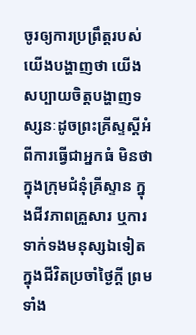ចូរឲ្យការប្រព្រឹត្តរបស់យើងបង្ហាញថា យើងសប្បាយចិត្តបង្ហាញទស្សនៈដូចព្រះគ្រីស្ទស្តីអំពីការធ្វើជាអ្នកធំ មិនថាក្នុងក្រុមជំនុំគ្រីស្ទាន ក្នុងជីវភាពគ្រួសារ ឬការទាក់ទងមនុស្សឯទៀតក្នុងជីវិតប្រចាំថ្ងៃក្ដី ព្រមទាំង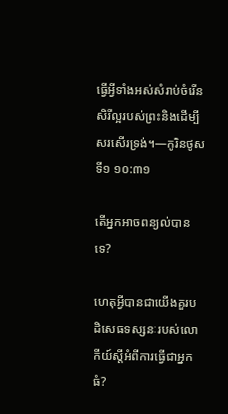ធ្វើអ្វីទាំងអស់សំរាប់ចំរើនសិរីល្អរបស់ព្រះនិងដើម្បីសរសើរទ្រង់។—កូរិនថូសទី១ ១០:៣១

តើអ្នកអាចពន្យល់បានទេ?

ហេតុអ្វីបានជាយើងគួរបដិសេធទស្សនៈរបស់លោកីយ៍ស្តីអំពីការធ្វើជាអ្នកធំ?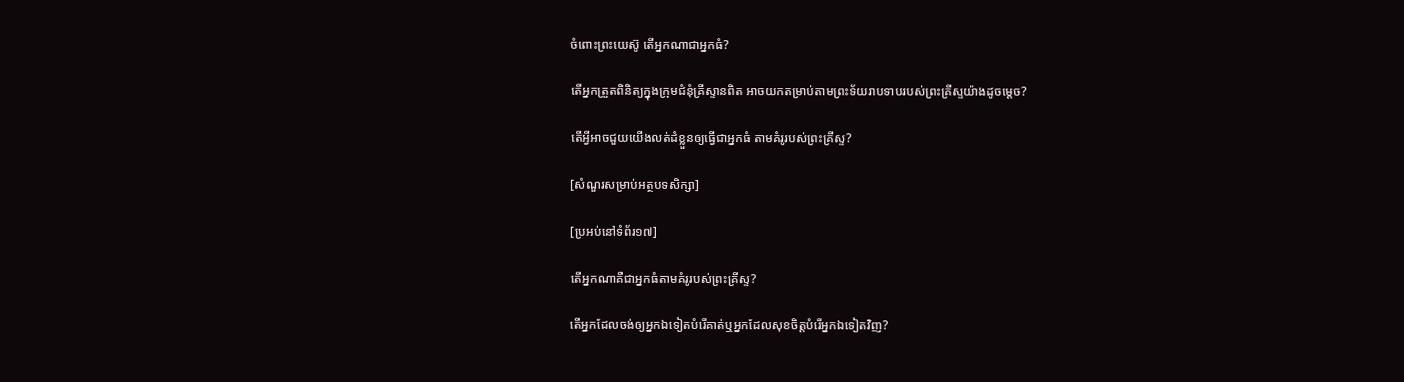ចំពោះព្រះយេស៊ូ តើអ្នកណាជាអ្នកធំ?

តើអ្នកត្រួតពិនិត្យក្នុងក្រុមជំនុំគ្រីស្ទានពិត អាចយកតម្រាប់តាមព្រះទ័យរាបទាបរបស់ព្រះគ្រីស្ទយ៉ាងដូចម្ដេច?

តើអ្វីអាចជួយយើងលត់ដំខ្លួនឲ្យធ្វើជាអ្នកធំ តាមគំរូរបស់ព្រះគ្រីស្ទ?

[សំណួរសម្រាប់អត្ថបទសិក្សា]

[ប្រអប់នៅទំព័រ១៧]

តើអ្នកណាគឺជាអ្នកធំតាមគំរូរបស់ព្រះគ្រីស្ទ?

តើអ្នកដែលចង់ឲ្យអ្នកឯទៀតបំរើគាត់ឬអ្នកដែលសុខចិត្តបំរើអ្នកឯទៀតវិញ?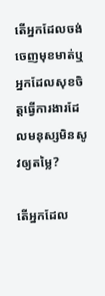តើអ្នកដែលចង់ចេញមុខមាត់ឬអ្នកដែលសុខចិត្តធ្វើការងារដែលមនុស្សមិនសូវឲ្យតម្លៃ?

តើអ្នកដែល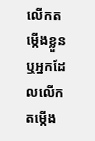លើកតម្កើងខ្លួនឬអ្នកដែលលើកតម្កើង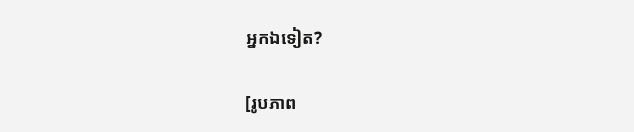អ្នកឯទៀត?

[រូបភាព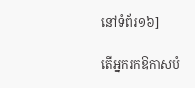នៅទំព័រ១៦]

តើអ្នករកឱកាសបំ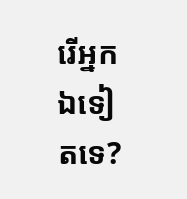រើអ្នកឯទៀតទេ?